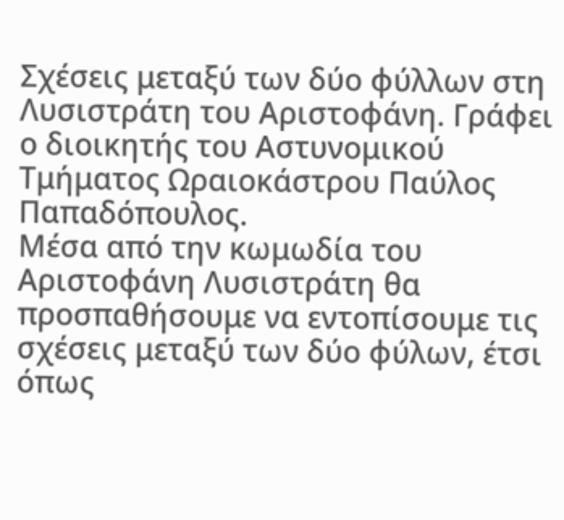Σχέσεις μεταξύ των δύο φύλλων στη Λυσιστράτη του Αριστοφάνη. Γράφει ο διοικητής του Αστυνομικού Τμήματος Ωραιοκάστρου Παύλος Παπαδόπουλος.
Μέσα από την κωμωδία του Αριστοφάνη Λυσιστράτη θα προσπαθήσουμε να εντοπίσουμε τις σχέσεις μεταξύ των δύο φύλων, έτσι όπως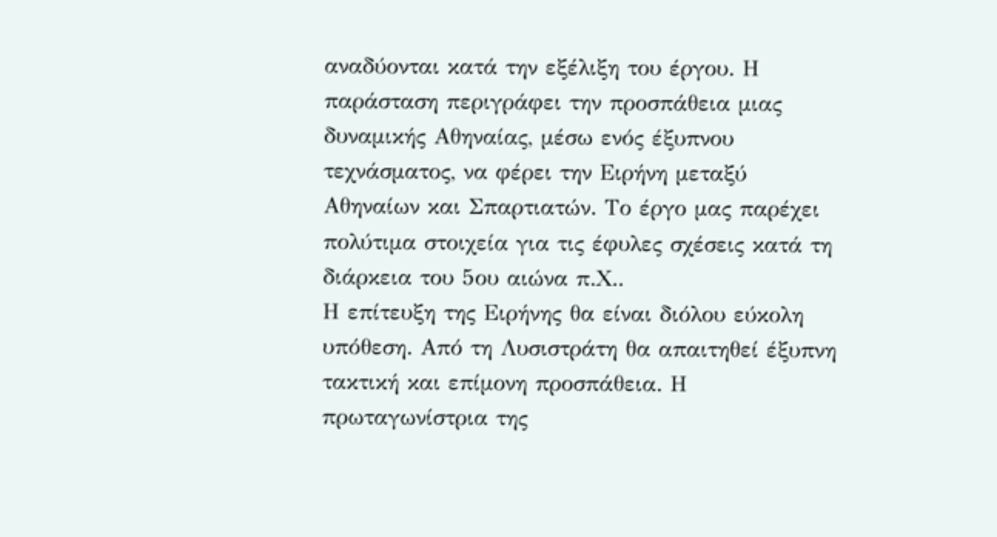αναδύονται κατά την εξέλιξη του έργου. Η παράσταση περιγράφει την προσπάθεια μιας δυναμικής Αθηναίας, μέσω ενός έξυπνου τεχνάσματος, να φέρει την Ειρήνη μεταξύ Αθηναίων και Σπαρτιατών. Το έργο μας παρέχει πολύτιμα στοιχεία για τις έφυλες σχέσεις κατά τη διάρκεια του 5ου αιώνα π.Χ..
Η επίτευξη της Ειρήνης θα είναι διόλου εύκολη υπόθεση. Από τη Λυσιστράτη θα απαιτηθεί έξυπνη τακτική και επίμονη προσπάθεια. Η πρωταγωνίστρια της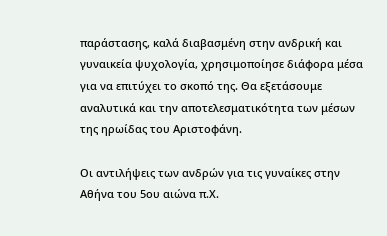παράστασης, καλά διαβασμένη στην ανδρική και γυναικεία ψυχολογία, χρησιμοποίησε διάφορα μέσα για να επιτύχει το σκοπό της. Θα εξετάσουμε αναλυτικά και την αποτελεσματικότητα των μέσων της ηρωίδας του Αριστοφάνη.

Οι αντιλήψεις των ανδρών για τις γυναίκες στην Αθήνα του 5ου αιώνα π.Χ.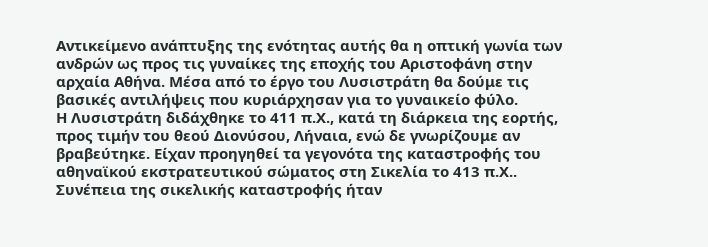Αντικείμενο ανάπτυξης της ενότητας αυτής θα η οπτική γωνία των ανδρών ως προς τις γυναίκες της εποχής του Αριστοφάνη στην αρχαία Αθήνα. Μέσα από το έργο του Λυσιστράτη θα δούμε τις βασικές αντιλήψεις που κυριάρχησαν για το γυναικείο φύλο.
Η Λυσιστράτη διδάχθηκε το 411 π.Χ., κατά τη διάρκεια της εορτής, προς τιμήν του θεού Διονύσου, Λήναια, ενώ δε γνωρίζουμε αν βραβεύτηκε. Είχαν προηγηθεί τα γεγονότα της καταστροφής του αθηναϊκού εκστρατευτικού σώματος στη Σικελία το 413 π.Χ.. Συνέπεια της σικελικής καταστροφής ήταν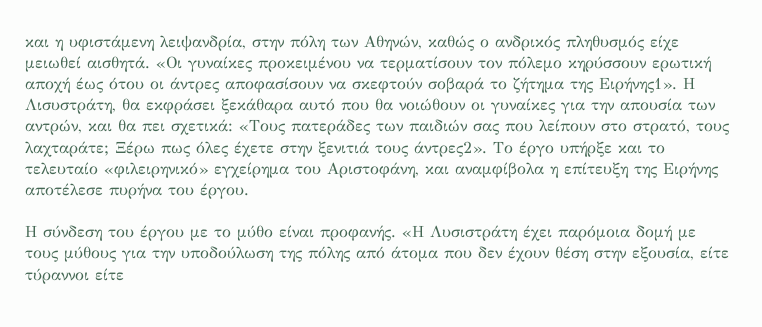και η υφιστάμενη λειψανδρία, στην πόλη των Αθηνών, καθώς ο ανδρικός πληθυσμός είχε μειωθεί αισθητά. «Οι γυναίκες προκειμένου να τερματίσουν τον πόλεμο κηρύσσουν ερωτική αποχή έως ότου οι άντρες αποφασίσουν να σκεφτούν σοβαρά το ζήτημα της Ειρήνης1». Η Λισυστράτη, θα εκφράσει ξεκάθαρα αυτό που θα νοιώθουν οι γυναίκες για την απουσία των αντρών, και θα πει σχετικά: «Τους πατεράδες των παιδιών σας που λείπουν στο στρατό, τους λαχταράτε; Ξέρω πως όλες έχετε στην ξενιτιά τους άντρες2». Το έργο υπήρξε και το τελευταίο «φιλειρηνικό» εγχείρημα του Αριστοφάνη, και αναμφίβολα η επίτευξη της Ειρήνης αποτέλεσε πυρήνα του έργου.

Η σύνδεση του έργου με το μύθο είναι προφανής. «Η Λυσιστράτη έχει παρόμοια δομή με τους μύθους για την υποδούλωση της πόλης από άτομα που δεν έχουν θέση στην εξουσία, είτε τύραννοι είτε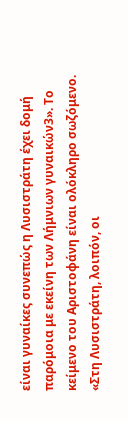είναι γυναίκες συνεπώς η Λυσιστράτη έχει δομή παρόμοια με εκείνη των Λήμνιων γυναικών3». Το κείμενο του Αριστοφάνη είναι ολόκληρο σωζόμενο. «Στη Λυσιστράτη, λοιπόν, οι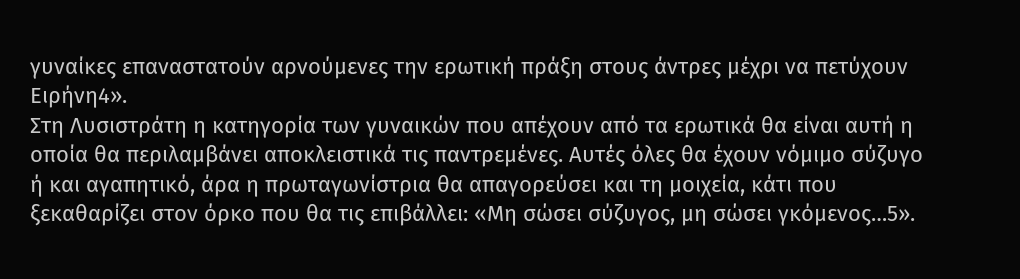γυναίκες επαναστατούν αρνούμενες την ερωτική πράξη στους άντρες μέχρι να πετύχουν Ειρήνη4».
Στη Λυσιστράτη η κατηγορία των γυναικών που απέχουν από τα ερωτικά θα είναι αυτή η οποία θα περιλαμβάνει αποκλειστικά τις παντρεμένες. Αυτές όλες θα έχουν νόμιμο σύζυγο ή και αγαπητικό, άρα η πρωταγωνίστρια θα απαγορεύσει και τη μοιχεία, κάτι που ξεκαθαρίζει στον όρκο που θα τις επιβάλλει: «Μη σώσει σύζυγος, μη σώσει γκόμενος…5».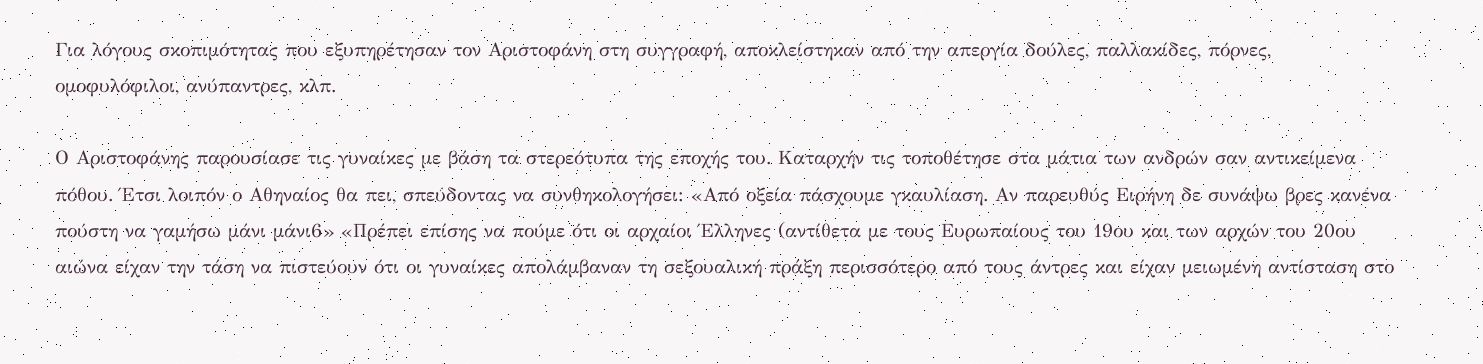Για λόγους σκοπιμότητας που εξυπηρέτησαν τον Αριστοφάνη στη συγγραφή, αποκλείστηκαν από την απεργία δούλες, παλλακίδες, πόρνες, ομοφυλόφιλοι, ανύπαντρες, κλπ.

Ο Αριστοφάνης παρουσίασε τις γυναίκες με βάση τα στερεότυπα της εποχής του. Καταρχήν τις τοποθέτησε στα μάτια των ανδρών σαν αντικείμενα πόθου. Έτσι λοιπόν ο Αθηναίος θα πει, σπεύδοντας να συνθηκολογήσει: «Από οξεία πάσχουμε γκαυλίαση. Αν παρευθύς Ειρήνη δε συνάψω βρες κανένα πούστη να γαμήσω μάνι μάνι6» «Πρέπει επίσης να πούμε ότι οι αρχαίοι Έλληνες (αντίθετα με τους Ευρωπαίους του 19ου και των αρχών του 20ου αιώνα είχαν την τάση να πιστεύουν ότι οι γυναίκες απολάμβαναν τη σεξουαλική πράξη περισσότερο από τους άντρες και είχαν μειωμένη αντίσταση στο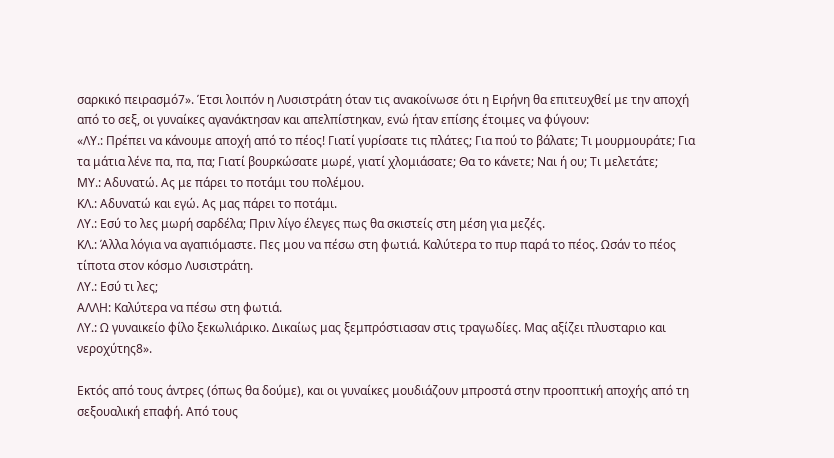σαρκικό πειρασμό7». Έτσι λοιπόν η Λυσιστράτη όταν τις ανακοίνωσε ότι η Ειρήνη θα επιτευχθεί με την αποχή από το σεξ, οι γυναίκες αγανάκτησαν και απελπίστηκαν, ενώ ήταν επίσης έτοιμες να φύγουν:
«ΛΥ.: Πρέπει να κάνουμε αποχή από το πέος! Γιατί γυρίσατε τις πλάτες; Για πού το βάλατε; Τι μουρμουράτε; Για τα μάτια λένε πα, πα, πα; Γιατί βουρκώσατε μωρέ, γιατί χλομιάσατε; Θα το κάνετε; Ναι ή ου; Τι μελετάτε;
ΜΥ.: Αδυνατώ. Ας με πάρει το ποτάμι του πολέμου.
ΚΛ.: Αδυνατώ και εγώ. Ας μας πάρει το ποτάμι.
ΛΥ.: Εσύ το λες μωρή σαρδέλα; Πριν λίγο έλεγες πως θα σκιστείς στη μέση για μεζές.
ΚΛ.: Άλλα λόγια να αγαπιόμαστε. Πες μου να πέσω στη φωτιά. Καλύτερα το πυρ παρά το πέος. Ωσάν το πέος τίποτα στον κόσμο Λυσιστράτη.
ΛΥ.: Εσύ τι λες;
ΑΛΛΗ: Καλύτερα να πέσω στη φωτιά.
ΛΥ.: Ω γυναικείο φίλο ξεκωλιάρικο. Δικαίως μας ξεμπρόστιασαν στις τραγωδίες. Μας αξίζει πλυσταριο και νεροχύτης8».

Εκτός από τους άντρες (όπως θα δούμε), και οι γυναίκες μουδιάζουν μπροστά στην προοπτική αποχής από τη σεξουαλική επαφή. Από τους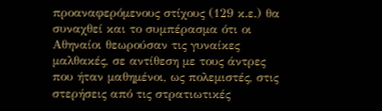προαναφερόμενους στίχους (129 κ.ε.) θα συναχθεί και το συμπέρασμα ότι οι Αθηναίοι θεωρούσαν τις γυναίκες μαλθακές, σε αντίθεση με τους άντρες που ήταν μαθημένοι, ως πολεμιστές, στις στερήσεις από τις στρατιωτικές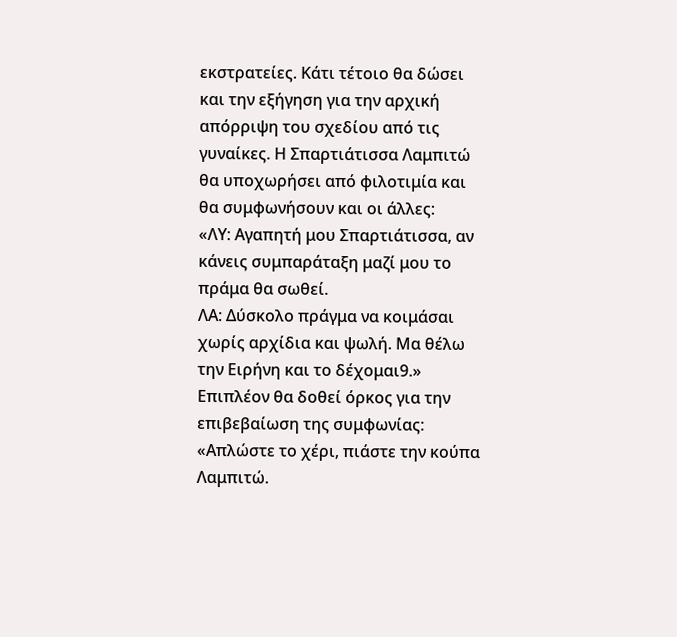εκστρατείες. Κάτι τέτοιο θα δώσει και την εξήγηση για την αρχική απόρριψη του σχεδίου από τις γυναίκες. Η Σπαρτιάτισσα Λαμπιτώ θα υποχωρήσει από φιλοτιμία και θα συμφωνήσουν και οι άλλες:
«ΛΥ: Αγαπητή μου Σπαρτιάτισσα, αν κάνεις συμπαράταξη μαζί μου το πράμα θα σωθεί.
ΛΑ: Δύσκολο πράγμα να κοιμάσαι χωρίς αρχίδια και ψωλή. Μα θέλω την Ειρήνη και το δέχομαι9.»
Επιπλέον θα δοθεί όρκος για την επιβεβαίωση της συμφωνίας: «Απλώστε το χέρι, πιάστε την κούπα Λαμπιτώ.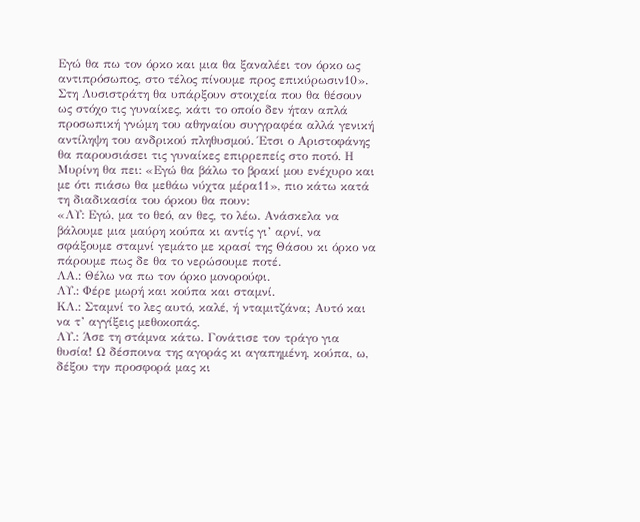Εγώ θα πω τον όρκο και μια θα ξαναλέει τον όρκο ως αντιπρόσωπος, στο τέλος πίνουμε προς επικύρωσιν10». Στη Λυσιστράτη θα υπάρξουν στοιχεία που θα θέσουν ως στόχο τις γυναίκες, κάτι το οποίο δεν ήταν απλά προσωπική γνώμη του αθηναίου συγγραφέα αλλά γενική αντίληψη του ανδρικού πληθυσμού. Έτσι ο Αριστοφάνης θα παρουσιάσει τις γυναίκες επιρρεπείς στο ποτό. Η Μυρίνη θα πει: «Εγώ θα βάλω το βρακί μου ενέχυρο και με ότι πιάσω θα μεθάω νύχτα μέρα11», πιο κάτω κατά τη διαδικασία του όρκου θα πουν:
«ΛΥ: Εγώ, μα το θεό, αν θες, το λέω. Ανάσκελα να βάλουμε μια μαύρη κούπα κι αντίς γι’ αρνί, να σφάξουμε σταμνί γεμάτο με κρασί της Θάσου κι όρκο να πάρουμε πως δε θα το νερώσουμε ποτέ.
ΛΑ.: Θέλω να πω τον όρκο μονορούφι.
ΛΥ.: Φέρε μωρή και κούπα και σταμνί.
ΚΛ.: Σταμνί το λες αυτό, καλέ, ή νταμιτζάνα; Αυτό και να τ’ αγγίξεις μεθοκοπάς.
ΛΥ.: Άσε τη στάμνα κάτω. Γονάτισε τον τράγο για θυσία! Ω δέσποινα της αγοράς κι αγαπημένη, κούπα, ω, δέξου την προσφορά μας κι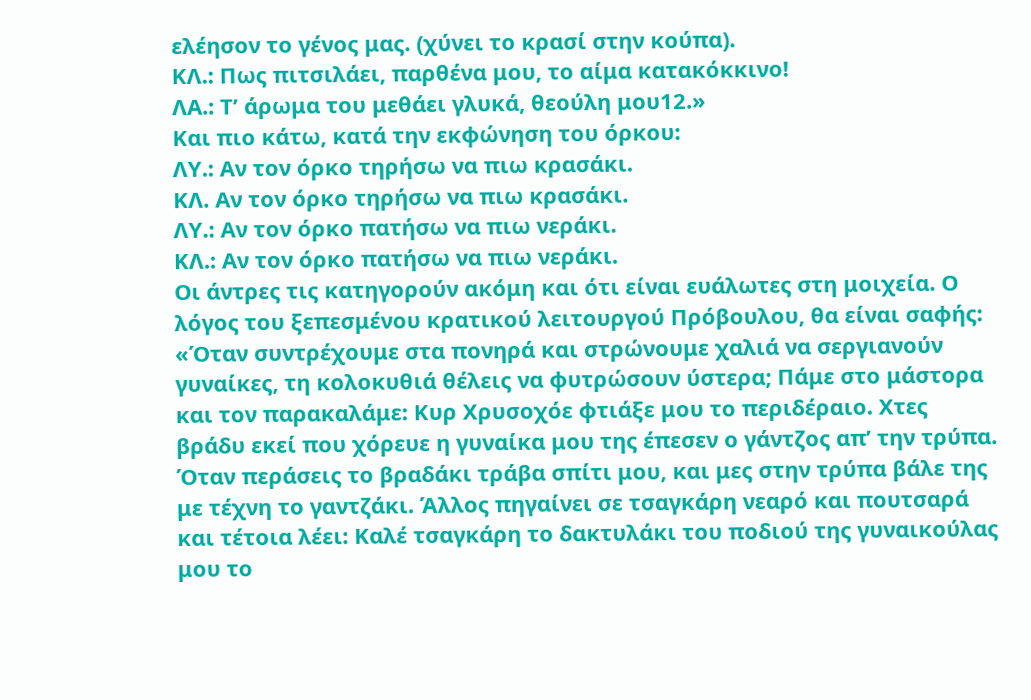ελέησον το γένος μας. (χύνει το κρασί στην κούπα).
ΚΛ.: Πως πιτσιλάει, παρθένα μου, το αίμα κατακόκκινο!
ΛΑ.: Τ’ άρωμα του μεθάει γλυκά, θεούλη μου12.»
Και πιο κάτω, κατά την εκφώνηση του όρκου:
ΛΥ.: Αν τον όρκο τηρήσω να πιω κρασάκι.
ΚΛ. Αν τον όρκο τηρήσω να πιω κρασάκι.
ΛΥ.: Αν τον όρκο πατήσω να πιω νεράκι.
ΚΛ.: Αν τον όρκο πατήσω να πιω νεράκι.
Οι άντρες τις κατηγορούν ακόμη και ότι είναι ευάλωτες στη μοιχεία. Ο λόγος του ξεπεσμένου κρατικού λειτουργού Πρόβουλου, θα είναι σαφής: «Όταν συντρέχουμε στα πονηρά και στρώνουμε χαλιά να σεργιανούν γυναίκες, τη κολοκυθιά θέλεις να φυτρώσουν ύστερα; Πάμε στο μάστορα και τον παρακαλάμε: Κυρ Χρυσοχόε φτιάξε μου το περιδέραιο. Χτες βράδυ εκεί που χόρευε η γυναίκα μου της έπεσεν ο γάντζος απ’ την τρύπα. Όταν περάσεις το βραδάκι τράβα σπίτι μου, και μες στην τρύπα βάλε της με τέχνη το γαντζάκι. Άλλος πηγαίνει σε τσαγκάρη νεαρό και πουτσαρά και τέτοια λέει: Καλέ τσαγκάρη το δακτυλάκι του ποδιού της γυναικούλας μου το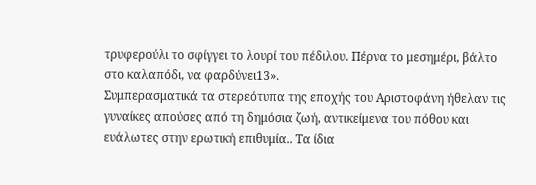τρυφερούλι το σφίγγει το λουρί του πέδιλου. Πέρνα το μεσημέρι, βάλτο στο καλαπόδι, να φαρδύνει13».
Συμπερασματικά τα στερεότυπα της εποχής του Αριστοφάνη ήθελαν τις γυναίκες απούσες από τη δημόσια ζωή, αντικείμενα του πόθου και ευάλωτες στην ερωτική επιθυμία.. Τα ίδια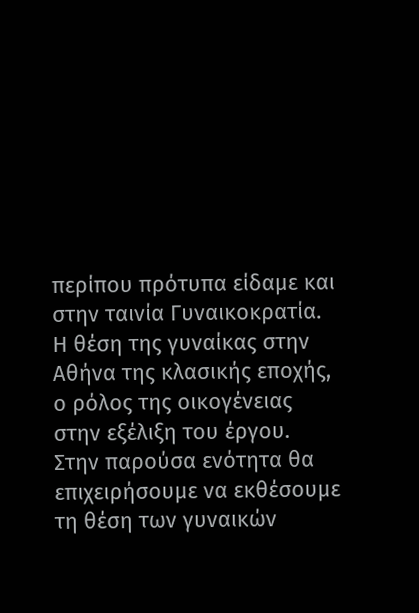περίπου πρότυπα είδαμε και στην ταινία Γυναικοκρατία.
Η θέση της γυναίκας στην Αθήνα της κλασικής εποχής, ο ρόλος της οικογένειας στην εξέλιξη του έργου.
Στην παρούσα ενότητα θα επιχειρήσουμε να εκθέσουμε τη θέση των γυναικών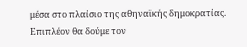μέσα στο πλαίσιο της αθηναϊκής δημοκρατίας. Επιπλέον θα δούμε τον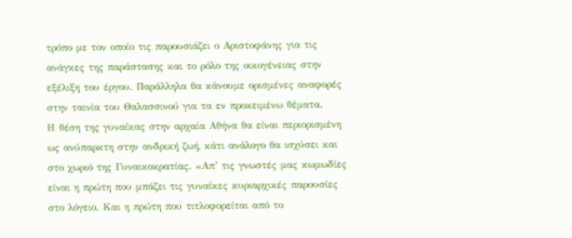τρόπο με τον οποίο τις παρουσιάζει ο Αριστοφάνης για τις ανάγκες της παράστασης και το ρόλο της οικογένειας στην εξέλιξη του έργου. Παράλληλα θα κάνουμε ορισμένες αναφορές στην ταινία του Θαλασσινού για τα εν προκειμένω θέματα.
Η θέση της γυναίκας στην αρχαία Αθήνα θα είναι περιορισμένη ως ανύπαρκτη στην ανδρική ζωή, κάτι ανάλογο θα ισχύσει και στο χωριό της Γυναικοκρατίας. «Απ’ τις γνωστές μας κωμωδίες είναι η πρώτη που μπάζει τις γυναίκες κυριαρχικές παρουσίες στο λόγειο. Και η πρώτη που τιτλοφορείται από το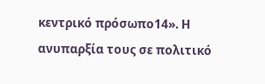κεντρικό πρόσωπο14». Η ανυπαρξία τους σε πολιτικό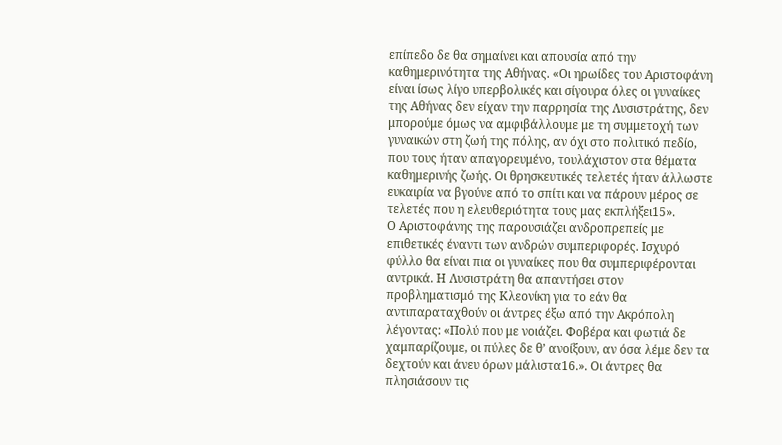επίπεδο δε θα σημαίνει και απουσία από την καθημερινότητα της Αθήνας. «Οι ηρωίδες του Αριστοφάνη είναι ίσως λίγο υπερβολικές και σίγουρα όλες οι γυναίκες της Αθήνας δεν είχαν την παρρησία της Λυσιστράτης, δεν μπορούμε όμως να αμφιβάλλουμε με τη συμμετοχή των γυναικών στη ζωή της πόλης, αν όχι στο πολιτικό πεδίο, που τους ήταν απαγορευμένο, τουλάχιστον στα θέματα καθημερινής ζωής. Οι θρησκευτικές τελετές ήταν άλλωστε ευκαιρία να βγούνε από το σπίτι και να πάρουν μέρος σε τελετές που η ελευθεριότητα τους μας εκπλήξει15».
Ο Αριστοφάνης της παρουσιάζει ανδροπρεπείς με επιθετικές έναντι των ανδρών συμπεριφορές. Ισχυρό φύλλο θα είναι πια οι γυναίκες που θα συμπεριφέρονται αντρικά. Η Λυσιστράτη θα απαντήσει στον προβληματισμό της Κλεονίκη για το εάν θα αντιπαραταχθούν οι άντρες έξω από την Ακρόπολη λέγοντας: «Πολύ που με νοιάζει. Φοβέρα και φωτιά δε χαμπαρίζουμε, οι πύλες δε θ’ ανοίξουν, αν όσα λέμε δεν τα δεχτούν και άνευ όρων μάλιστα16.». Οι άντρες θα πλησιάσουν τις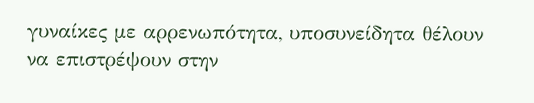γυναίκες με αρρενωπότητα, υποσυνείδητα θέλουν να επιστρέψουν στην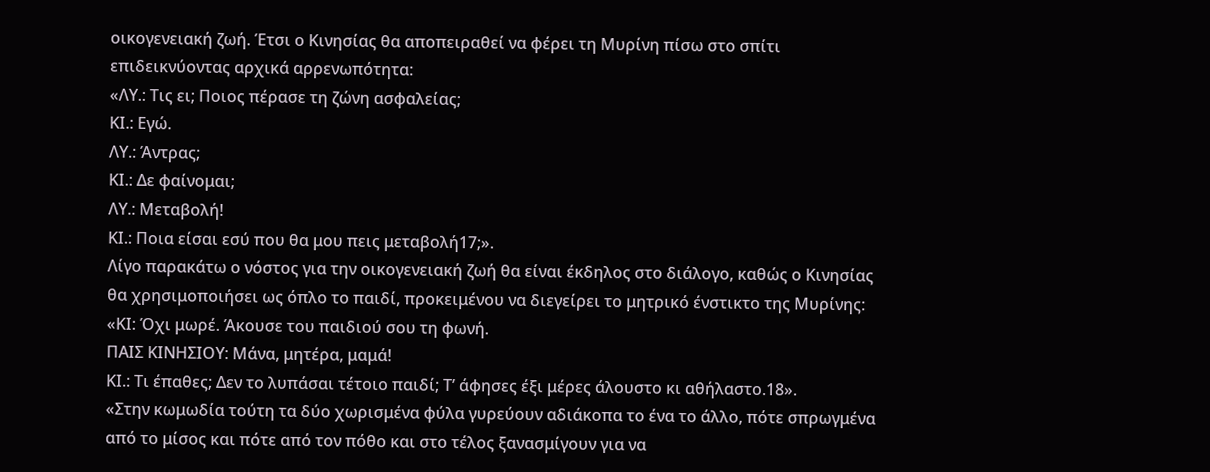οικογενειακή ζωή. Έτσι ο Κινησίας θα αποπειραθεί να φέρει τη Μυρίνη πίσω στο σπίτι επιδεικνύοντας αρχικά αρρενωπότητα:
«ΛΥ.: Τις ει; Ποιος πέρασε τη ζώνη ασφαλείας;
ΚΙ.: Εγώ.
ΛΥ.: Άντρας;
ΚΙ.: Δε φαίνομαι;
ΛΥ.: Μεταβολή!
ΚΙ.: Ποια είσαι εσύ που θα μου πεις μεταβολή17;».
Λίγο παρακάτω ο νόστος για την οικογενειακή ζωή θα είναι έκδηλος στο διάλογο, καθώς ο Κινησίας θα χρησιμοποιήσει ως όπλο το παιδί, προκειμένου να διεγείρει το μητρικό ένστικτο της Μυρίνης:
«ΚΙ: Όχι μωρέ. Άκουσε του παιδιού σου τη φωνή.
ΠΑΙΣ ΚΙΝΗΣΙΟΥ: Μάνα, μητέρα, μαμά!
ΚΙ.: Τι έπαθες; Δεν το λυπάσαι τέτοιο παιδί; Τ’ άφησες έξι μέρες άλουστο κι αθήλαστο.18».
«Στην κωμωδία τούτη τα δύο χωρισμένα φύλα γυρεύουν αδιάκοπα το ένα το άλλο, πότε σπρωγμένα από το μίσος και πότε από τον πόθο και στο τέλος ξανασμίγουν για να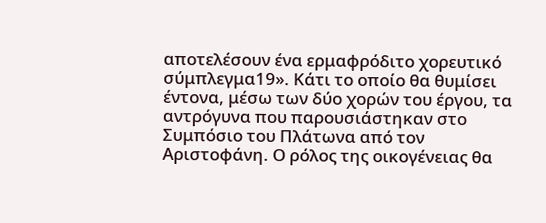αποτελέσουν ένα ερμαφρόδιτο χορευτικό σύμπλεγμα19». Κάτι το οποίο θα θυμίσει έντονα, μέσω των δύο χορών του έργου, τα αντρόγυνα που παρουσιάστηκαν στο Συμπόσιο του Πλάτωνα από τον Αριστοφάνη. Ο ρόλος της οικογένειας θα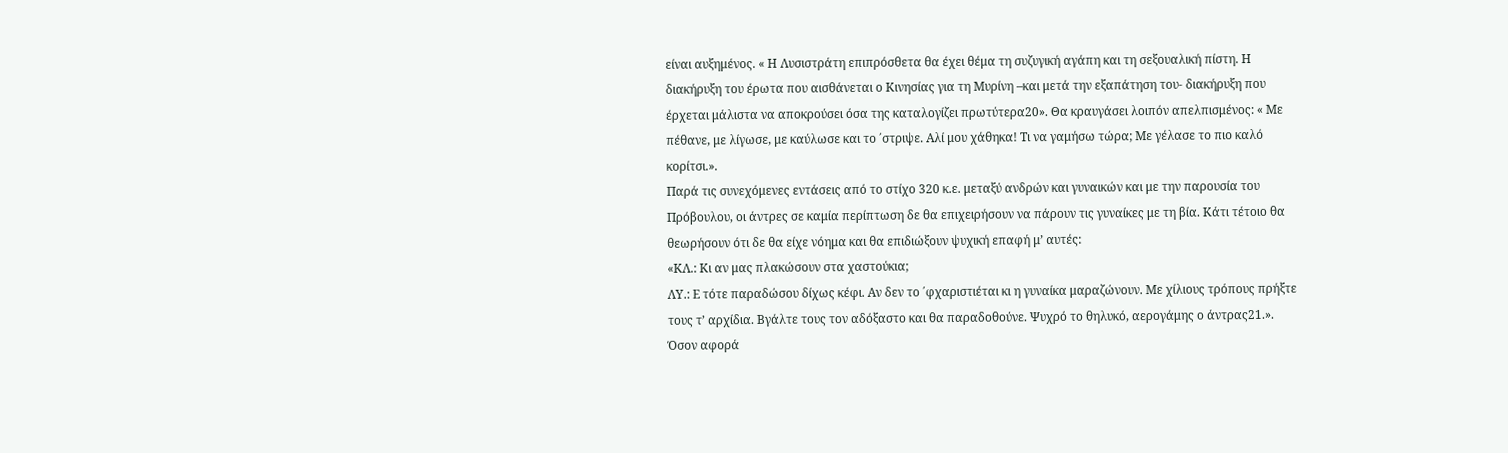είναι αυξημένος. « Η Λυσιστράτη επιπρόσθετα θα έχει θέμα τη συζυγική αγάπη και τη σεξουαλική πίστη. Η διακήρυξη του έρωτα που αισθάνεται ο Κινησίας για τη Μυρίνη –και μετά την εξαπάτηση του- διακήρυξη που έρχεται μάλιστα να αποκρούσει όσα της καταλογίζει πρωτύτερα20». Θα κραυγάσει λοιπόν απελπισμένος: « Με πέθανε, με λίγωσε, με καύλωσε και το ΄στριψε. Αλί μου χάθηκα! Τι να γαμήσω τώρα; Με γέλασε το πιο καλό κορίτσι.».
Παρά τις συνεχόμενες εντάσεις από το στίχο 320 κ.ε. μεταξύ ανδρών και γυναικών και με την παρουσία του Πρόβουλου, οι άντρες σε καμία περίπτωση δε θα επιχειρήσουν να πάρουν τις γυναίκες με τη βία. Κάτι τέτοιο θα θεωρήσουν ότι δε θα είχε νόημα και θα επιδιώξουν ψυχική επαφή μ’ αυτές:
«ΚΛ.: Κι αν μας πλακώσουν στα χαστούκια;
ΛΥ.: Ε τότε παραδώσου δίχως κέφι. Αν δεν το ΄φχαριστιέται κι η γυναίκα μαραζώνουν. Με χίλιους τρόπους πρήξτε τους τ’ αρχίδια. Βγάλτε τους τον αδόξαστο και θα παραδοθούνε. Ψυχρό το θηλυκό, αερογάμης ο άντρας21.».
Όσον αφορά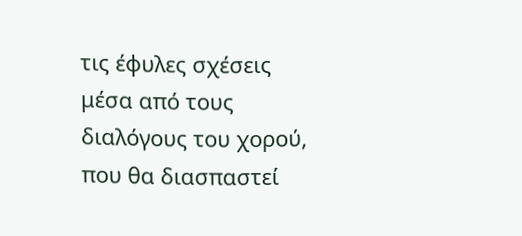τις έφυλες σχέσεις μέσα από τους διαλόγους του χορού, που θα διασπαστεί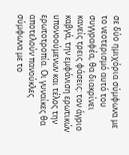σε δύο ημιχόρια σύμφωνα με το νεοτερισμό αυτό του συγγραφέα, θα διακρίνει κανείς τρεις φάσεις: τον άγριο καβγά, την εμφάνιση ερωτικών υπονοούμενων και τέλος την ερωτοτροπία. Οι γυναίκες θα αποτελούν πανούκλες σύμφωνα με το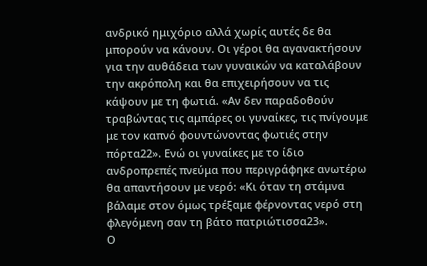ανδρικό ημιχόριο αλλά χωρίς αυτές δε θα μπορούν να κάνουν. Οι γέροι θα αγανακτήσουν για την αυθάδεια των γυναικών να καταλάβουν την ακρόπολη και θα επιχειρήσουν να τις κάψουν με τη φωτιά. «Αν δεν παραδοθούν τραβώντας τις αμπάρες οι γυναίκες, τις πνίγουμε με τον καπνό φουντώνοντας φωτιές στην πόρτα22». Ενώ οι γυναίκες με το ίδιο ανδροπρεπές πνεύμα που περιγράφηκε ανωτέρω θα απαντήσουν με νερό: «Κι όταν τη στάμνα βάλαμε στον όμως τρέξαμε φέρνοντας νερό στη φλεγόμενη σαν τη βάτο πατριώτισσα23».
Ο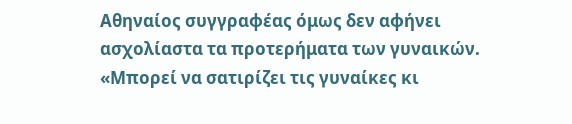Αθηναίος συγγραφέας όμως δεν αφήνει ασχολίαστα τα προτερήματα των γυναικών. «Μπορεί να σατιρίζει τις γυναίκες κι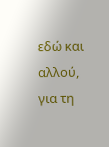εδώ και αλλού, για τη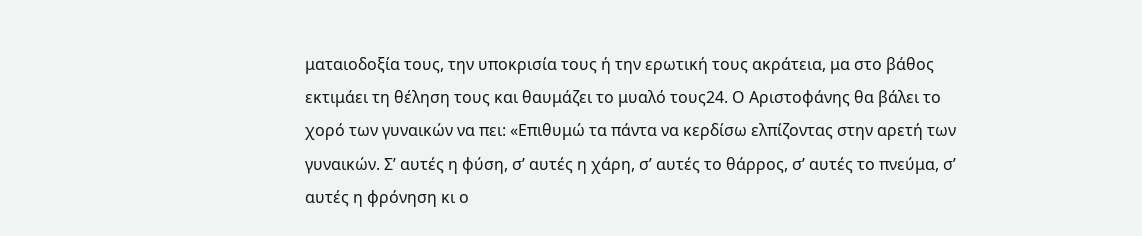ματαιοδοξία τους, την υποκρισία τους ή την ερωτική τους ακράτεια, μα στο βάθος εκτιμάει τη θέληση τους και θαυμάζει το μυαλό τους24. Ο Αριστοφάνης θα βάλει το χορό των γυναικών να πει: «Επιθυμώ τα πάντα να κερδίσω ελπίζοντας στην αρετή των γυναικών. Σ’ αυτές η φύση, σ’ αυτές η χάρη, σ’ αυτές το θάρρος, σ’ αυτές το πνεύμα, σ’ αυτές η φρόνηση κι ο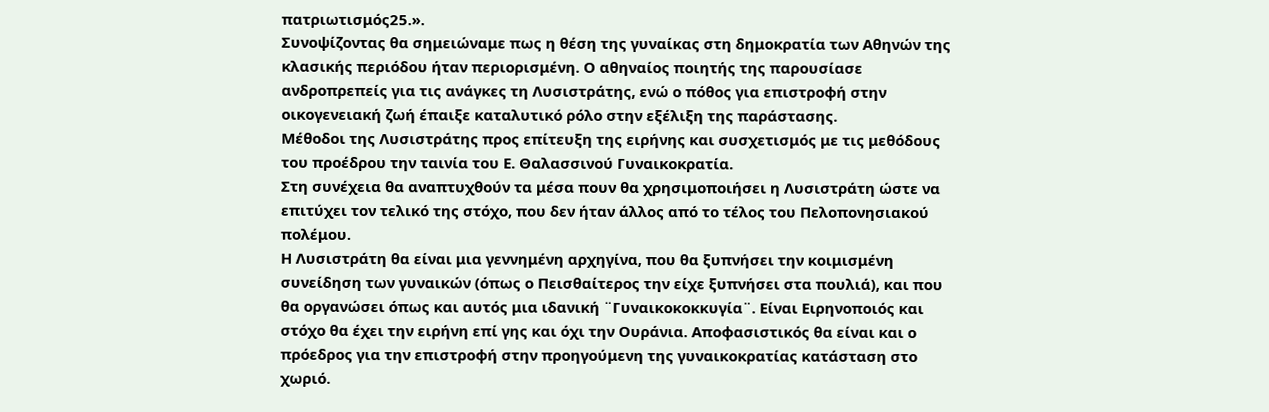πατριωτισμός25.».
Συνοψίζοντας θα σημειώναμε πως η θέση της γυναίκας στη δημοκρατία των Αθηνών της κλασικής περιόδου ήταν περιορισμένη. Ο αθηναίος ποιητής της παρουσίασε ανδροπρεπείς για τις ανάγκες τη Λυσιστράτης, ενώ ο πόθος για επιστροφή στην οικογενειακή ζωή έπαιξε καταλυτικό ρόλο στην εξέλιξη της παράστασης.
Μέθοδοι της Λυσιστράτης προς επίτευξη της ειρήνης και συσχετισμός με τις μεθόδους του προέδρου την ταινία του Ε. Θαλασσινού Γυναικοκρατία.
Στη συνέχεια θα αναπτυχθούν τα μέσα πουν θα χρησιμοποιήσει η Λυσιστράτη ώστε να επιτύχει τον τελικό της στόχο, που δεν ήταν άλλος από το τέλος του Πελοπονησιακού πολέμου.
Η Λυσιστράτη θα είναι μια γεννημένη αρχηγίνα, που θα ξυπνήσει την κοιμισμένη συνείδηση των γυναικών (όπως ο Πεισθαίτερος την είχε ξυπνήσει στα πουλιά), και που θα οργανώσει όπως και αυτός μια ιδανική ¨Γυναικοκοκκυγία¨. Είναι Ειρηνοποιός και στόχο θα έχει την ειρήνη επί γης και όχι την Ουράνια. Αποφασιστικός θα είναι και ο πρόεδρος για την επιστροφή στην προηγούμενη της γυναικοκρατίας κατάσταση στο χωριό.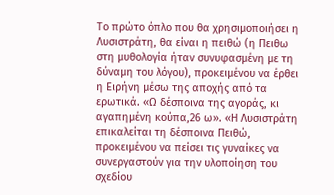Το πρώτο όπλο που θα χρησιμοποιήσει η Λυσιστράτη, θα είναι η πειθώ (η Πειθω στη μυθολογία ήταν συνυφασμένη με τη δύναμη του λόγου), προκειμένου να έρθει η Ειρήνη μέσω της αποχής από τα ερωτικά. «Ω δέσποινα της αγοράς, κι αγαπημένη κούπα,26 ω». «Η Λυσιστράτη επικαλείται τη δέσποινα Πειθώ, προκειμένου να πείσει τις γυναίκες να συνεργαστούν για την υλοποίηση του σχεδίου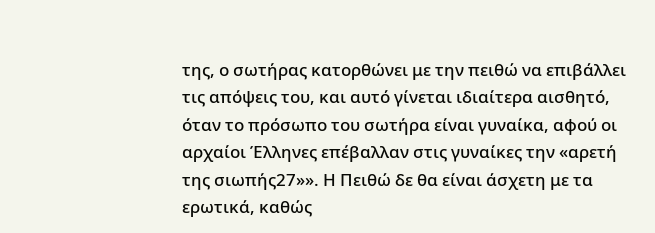της, ο σωτήρας κατορθώνει με την πειθώ να επιβάλλει τις απόψεις του, και αυτό γίνεται ιδιαίτερα αισθητό, όταν το πρόσωπο του σωτήρα είναι γυναίκα, αφού οι αρχαίοι Έλληνες επέβαλλαν στις γυναίκες την «αρετή της σιωπής27»». Η Πειθώ δε θα είναι άσχετη με τα ερωτικά, καθώς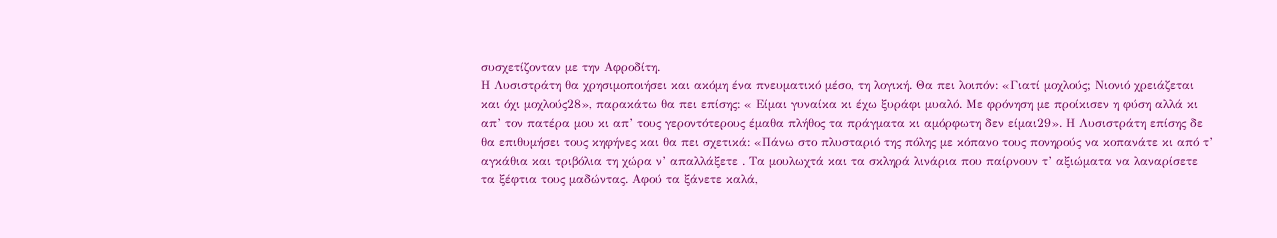συσχετίζονταν με την Αφροδίτη.
Η Λυσιστράτη θα χρησιμοποιήσει και ακόμη ένα πνευματικό μέσο, τη λογική. Θα πει λοιπόν: «Γιατί μοχλούς; Νιονιό χρειάζεται και όχι μοχλούς28», παρακάτω θα πει επίσης: « Είμαι γυναίκα κι έχω ξυράφι μυαλό. Με φρόνηση με προίκισεν η φύση αλλά κι απ’ τον πατέρα μου κι απ’ τους γεροντότερους έμαθα πλήθος τα πράγματα κι αμόρφωτη δεν είμαι29». Η Λυσιστράτη επίσης δε θα επιθυμήσει τους κηφήνες και θα πει σχετικά: «Πάνω στο πλυσταριό της πόλης με κόπανο τους πονηρούς να κοπανάτε κι από τ’ αγκάθια και τριβόλια τη χώρα ν’ απαλλάξετε . Τα μουλωχτά και τα σκληρά λινάρια που παίρνουν τ’ αξιώματα να λαναρίσετε τα ξέφτια τους μαδώντας. Αφού τα ξάνετε καλά,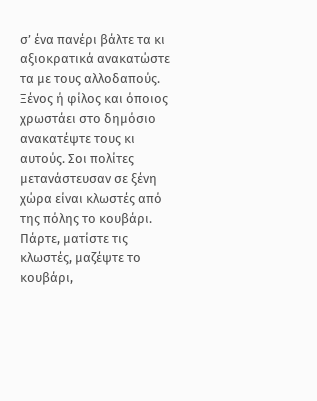σ’ ένα πανέρι βάλτε τα κι αξιοκρατικά ανακατώστε τα με τους αλλοδαπούς. Ξένος ή φίλος και όποιος χρωστάει στο δημόσιο ανακατέψτε τους κι αυτούς. Σοι πολίτες μετανάστευσαν σε ξένη χώρα είναι κλωστές από της πόλης το κουβάρι. Πάρτε, ματίστε τις κλωστές, μαζέψτε το κουβάρι,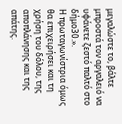μεγαλώστε το, βάλτε μπροστά τον αργαλειό να υφάνετε ζεστό παλτό στο δήμο30.».
Η πρωταγωνίστρια όμως θα επιχειρήσει και τη χρήση του δόλου, της αποπλάνησης και της απάτης.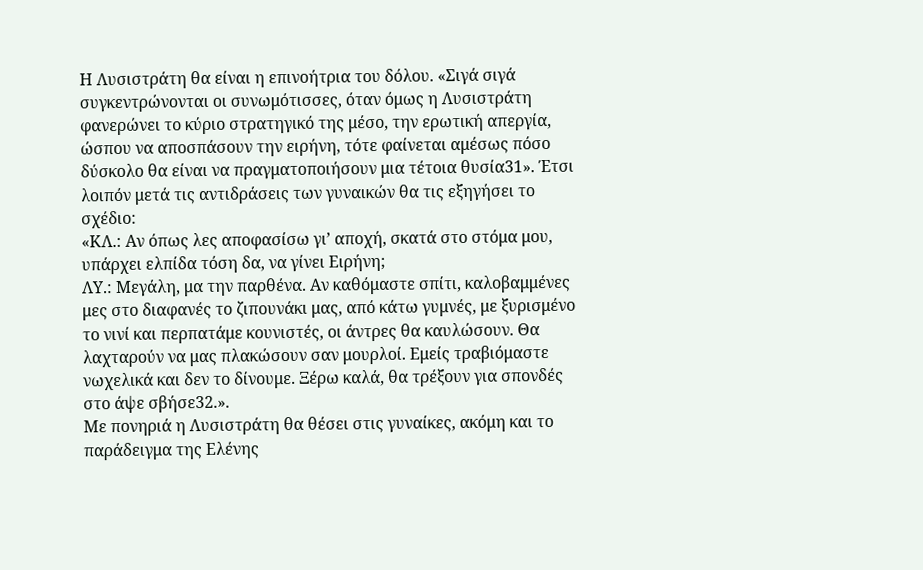Η Λυσιστράτη θα είναι η επινοήτρια του δόλου. «Σιγά σιγά συγκεντρώνονται οι συνωμότισσες, όταν όμως η Λυσιστράτη φανερώνει το κύριο στρατηγικό της μέσο, την ερωτική απεργία, ώσπου να αποσπάσουν την ειρήνη, τότε φαίνεται αμέσως πόσο δύσκολο θα είναι να πραγματοποιήσουν μια τέτοια θυσία31». Έτσι λοιπόν μετά τις αντιδράσεις των γυναικών θα τις εξηγήσει το σχέδιο:
«ΚΛ.: Αν όπως λες αποφασίσω γι’ αποχή, σκατά στο στόμα μου, υπάρχει ελπίδα τόση δα, να γίνει Ειρήνη;
ΛΥ.: Μεγάλη, μα την παρθένα. Αν καθόμαστε σπίτι, καλοβαμμένες μες στο διαφανές το ζιπουνάκι μας, από κάτω γυμνές, με ξυρισμένο το νινί και περπατάμε κουνιστές, οι άντρες θα καυλώσουν. Θα λαχταρούν να μας πλακώσουν σαν μουρλοί. Εμείς τραβιόμαστε νωχελικά και δεν το δίνουμε. Ξέρω καλά, θα τρέξουν για σπονδές στο άψε σβήσε32.».
Με πονηριά η Λυσιστράτη θα θέσει στις γυναίκες, ακόμη και το παράδειγμα της Ελένης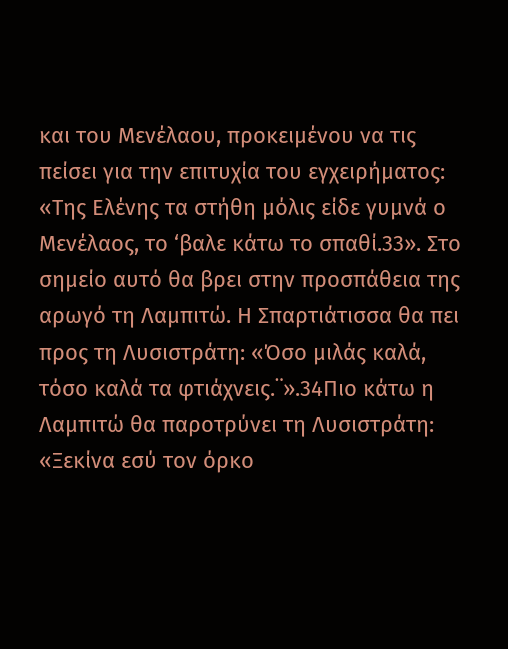και του Μενέλαου, προκειμένου να τις πείσει για την επιτυχία του εγχειρήματος: «Της Ελένης τα στήθη μόλις είδε γυμνά ο Μενέλαος, το ‘βαλε κάτω το σπαθί.33». Στο σημείο αυτό θα βρει στην προσπάθεια της αρωγό τη Λαμπιτώ. Η Σπαρτιάτισσα θα πει προς τη Λυσιστράτη: «Όσο μιλάς καλά, τόσο καλά τα φτιάχνεις.¨».34Πιο κάτω η Λαμπιτώ θα παροτρύνει τη Λυσιστράτη: «Ξεκίνα εσύ τον όρκο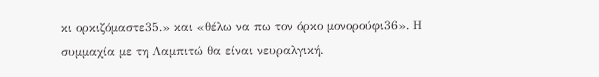κι ορκιζόμαστε35.» και «θέλω να πω τον όρκο μονορούφι36». Η συμμαχία με τη Λαμπιτώ θα είναι νευραλγική.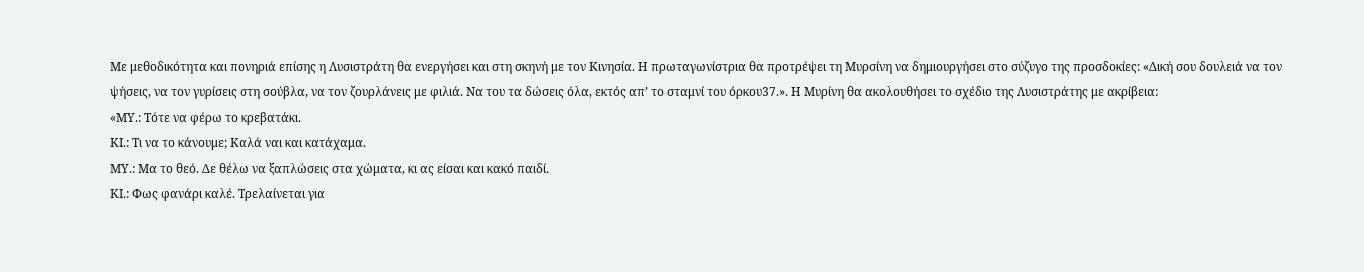Με μεθοδικότητα και πονηριά επίσης η Λυσιστράτη θα ενεργήσει και στη σκηνή με τον Κινησία. Η πρωταγωνίστρια θα προτρέψει τη Μυρσίνη να δημιουργήσει στο σύζυγο της προσδοκίες: «Δική σου δουλειά να τον ψήσεις, να τον γυρίσεις στη σούβλα, να τον ζουρλάνεις με φιλιά. Να του τα δώσεις όλα, εκτός απ’ το σταμνί του όρκου37.». Η Μυρίνη θα ακολουθήσει το σχέδιο της Λυσιστράτης με ακρίβεια:
«ΜΥ.: Τότε να φέρω το κρεβατάκι.
ΚΙ.: Τι να το κάνουμε; Καλά ναι και κατάχαμα.
ΜΥ.: Μα το θεό. Δε θέλω να ξαπλώσεις στα χώματα, κι ας είσαι και κακό παιδί.
ΚΙ.: Φως φανάρι καλέ. Τρελαίνεται για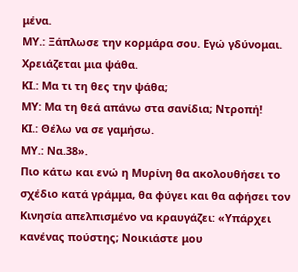μένα.
ΜΥ.: Ξάπλωσε την κορμάρα σου. Εγώ γδύνομαι. Χρειάζεται μια ψάθα.
ΚΙ.: Μα τι τη θες την ψάθα;
ΜΥ: Μα τη θεά απάνω στα σανίδια; Ντροπή!
ΚΙ.: Θέλω να σε γαμήσω.
ΜΥ.: Να.38».
Πιο κάτω και ενώ η Μυρίνη θα ακολουθήσει το σχέδιο κατά γράμμα, θα φύγει και θα αφήσει τον Κινησία απελπισμένο να κραυγάζει: «Υπάρχει κανένας πούστης; Νοικιάστε μου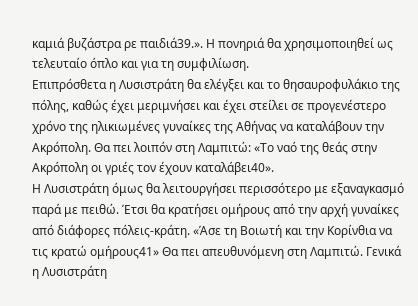καμιά βυζάστρα ρε παιδιά39.». Η πονηριά θα χρησιμοποιηθεί ως τελευταίο όπλο και για τη συμφιλίωση.
Επιπρόσθετα η Λυσιστράτη θα ελέγξει και το θησαυροφυλάκιο της πόλης, καθώς έχει μεριμνήσει και έχει στείλει σε προγενέστερο χρόνο της ηλικιωμένες γυναίκες της Αθήνας να καταλάβουν την Ακρόπολη. Θα πει λοιπόν στη Λαμπιτώ: «Το ναό της θεάς στην Ακρόπολη οι γριές τον έχουν καταλάβει40».
Η Λυσιστράτη όμως θα λειτουργήσει περισσότερο με εξαναγκασμό παρά με πειθώ. Έτσι θα κρατήσει ομήρους από την αρχή γυναίκες από διάφορες πόλεις-κράτη. «Άσε τη Βοιωτή και την Κορίνθια να τις κρατώ ομήρους41» Θα πει απευθυνόμενη στη Λαμπιτώ. Γενικά η Λυσιστράτη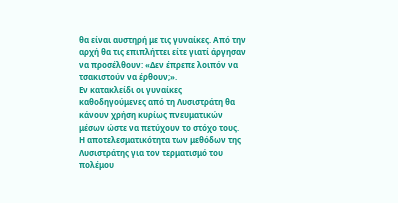θα είναι αυστηρή με τις γυναίκες. Από την αρχή θα τις επιπλήττει είτε γιατί άργησαν να προσέλθουν: «Δεν έπρεπε λοιπόν να τσακιστούν να έρθουν;».
Εν κατακλείδι οι γυναίκες καθοδηγούμενες από τη Λυσιστράτη θα κάνουν χρήση κυρίως πνευματικών μέσων ώστε να πετύχουν το στόχο τους.
Η αποτελεσματικότητα των μεθόδων της Λυσιστράτης για τον τερματισμό του πολέμου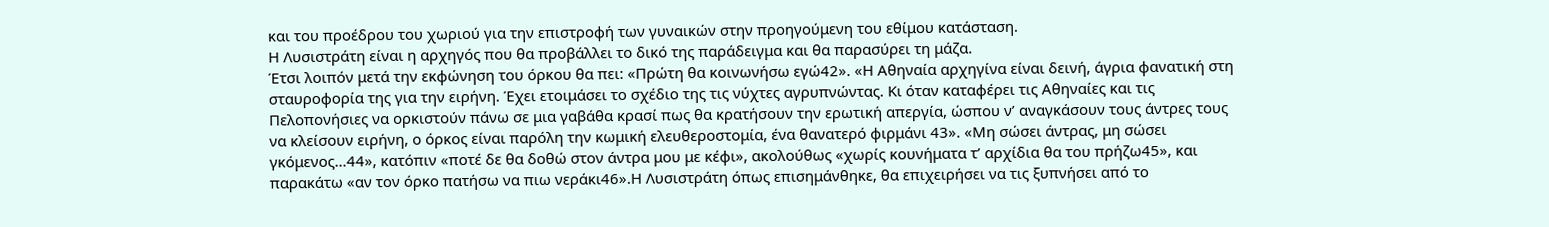και του προέδρου του χωριού για την επιστροφή των γυναικών στην προηγούμενη του εθίμου κατάσταση.
Η Λυσιστράτη είναι η αρχηγός που θα προβάλλει το δικό της παράδειγμα και θα παρασύρει τη μάζα.
Έτσι λοιπόν μετά την εκφώνηση του όρκου θα πει: «Πρώτη θα κοινωνήσω εγώ42». «Η Αθηναία αρχηγίνα είναι δεινή, άγρια φανατική στη σταυροφορία της για την ειρήνη. Έχει ετοιμάσει το σχέδιο της τις νύχτες αγρυπνώντας. Κι όταν καταφέρει τις Αθηναίες και τις Πελοπονήσιες να ορκιστούν πάνω σε μια γαβάθα κρασί πως θα κρατήσουν την ερωτική απεργία, ώσπου ν’ αναγκάσουν τους άντρες τους να κλείσουν ειρήνη, ο όρκος είναι παρόλη την κωμική ελευθεροστομία, ένα θανατερό φιρμάνι 43». «Μη σώσει άντρας, μη σώσει γκόμενος…44», κατόπιν «ποτέ δε θα δοθώ στον άντρα μου με κέφι», ακολούθως «χωρίς κουνήματα τ’ αρχίδια θα του πρήζω45», και παρακάτω «αν τον όρκο πατήσω να πιω νεράκι46».Η Λυσιστράτη όπως επισημάνθηκε, θα επιχειρήσει να τις ξυπνήσει από το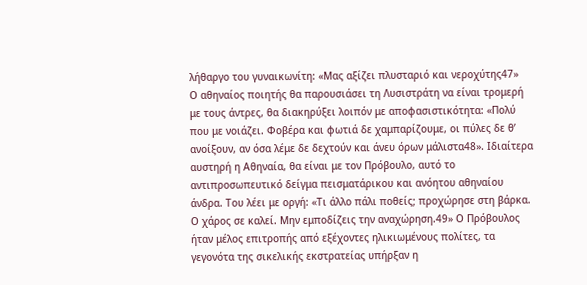λήθαργο του γυναικωνίτη: «Μας αξίζει πλυσταριό και νεροχύτης47»
Ο αθηναίος ποιητής θα παρουσιάσει τη Λυσιστράτη να είναι τρομερή με τους άντρες, θα διακηρύξει λοιπόν με αποφασιστικότητα: «Πολύ που με νοιάζει. Φοβέρα και φωτιά δε χαμπαρίζουμε, οι πύλες δε θ’ ανοίξουν, αν όσα λέμε δε δεχτούν και άνευ όρων μάλιστα48». Ιδιαίτερα αυστηρή η Αθηναία, θα είναι με τον Πρόβουλο, αυτό το αντιπροσωπευτικό δείγμα πεισματάρικου και ανόητου αθηναίου άνδρα. Του λέει με οργή: «Τι άλλο πάλι ποθείς; προχώρησε στη βάρκα. Ο χάρος σε καλεί. Μην εμποδίζεις την αναχώρηση.49» Ο Πρόβουλος ήταν μέλος επιτροπής από εξέχοντες ηλικιωμένους πολίτες, τα γεγονότα της σικελικής εκστρατείας υπήρξαν η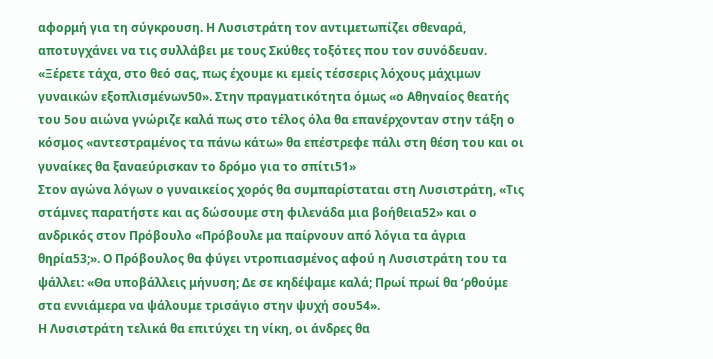αφορμή για τη σύγκρουση. Η Λυσιστράτη τον αντιμετωπίζει σθεναρά, αποτυγχάνει να τις συλλάβει με τους Σκύθες τοξότες που τον συνόδευαν. «Ξέρετε τάχα, στο θεό σας, πως έχουμε κι εμείς τέσσερις λόχους μάχιμων γυναικών εξοπλισμένων50». Στην πραγματικότητα όμως «ο Αθηναίος θεατής του 5ου αιώνα γνώριζε καλά πως στο τέλος όλα θα επανέρχονταν στην τάξη ο κόσμος «αντεστραμένος τα πάνω κάτω» θα επέστρεφε πάλι στη θέση του και οι γυναίκες θα ξαναεύρισκαν το δρόμο για το σπίτι51»
Στον αγώνα λόγων ο γυναικείος χορός θα συμπαρίσταται στη Λυσιστράτη, «Τις στάμνες παρατήστε και ας δώσουμε στη φιλενάδα μια βοήθεια52» και ο ανδρικός στον Πρόβουλο «Πρόβουλε μα παίρνουν από λόγια τα άγρια θηρία53;». Ο Πρόβουλος θα φύγει ντροπιασμένος αφού η Λυσιστράτη του τα ψάλλει: «Θα υποβάλλεις μήνυση; Δε σε κηδέψαμε καλά; Πρωί πρωί θα ‘ρθούμε στα εννιάμερα να ψάλουμε τρισάγιο στην ψυχή σου54».
Η Λυσιστράτη τελικά θα επιτύχει τη νίκη, οι άνδρες θα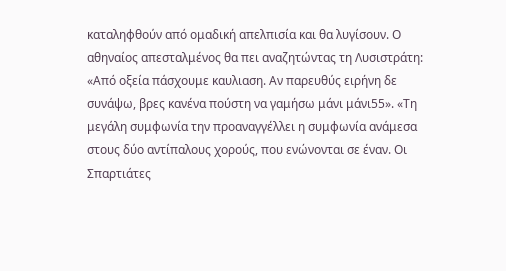καταληφθούν από ομαδική απελπισία και θα λυγίσουν. Ο αθηναίος απεσταλμένος θα πει αναζητώντας τη Λυσιστράτη: «Από οξεία πάσχουμε καυλιαση. Αν παρευθύς ειρήνη δε συνάψω, βρες κανένα πούστη να γαμήσω μάνι μάνι55». «Τη μεγάλη συμφωνία την προαναγγέλλει η συμφωνία ανάμεσα στους δύο αντίπαλους χορούς, που ενώνονται σε έναν. Οι Σπαρτιάτες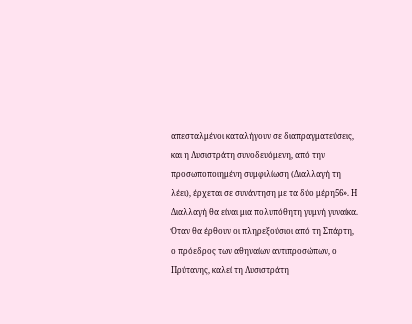απεσταλμένοι καταλήγουν σε διαπραγματεύσεις, και η Λυσιστράτη συνοδευόμενη, από την προσωποποιημένη συμφιλίωση (Διαλλαγή τη λέει), έρχεται σε συνάντηση με τα δύο μέρη56». Η Διαλλαγή θα είναι μια πολυπόθητη γυμνή γυναίκα.
Όταν θα έρθουν οι πληρεξούσιοι από τη Σπάρτη, ο πρόεδρος των αθηναίων αντιπροσώπων, ο Πρύτανης, καλεί τη Λυσιστράτη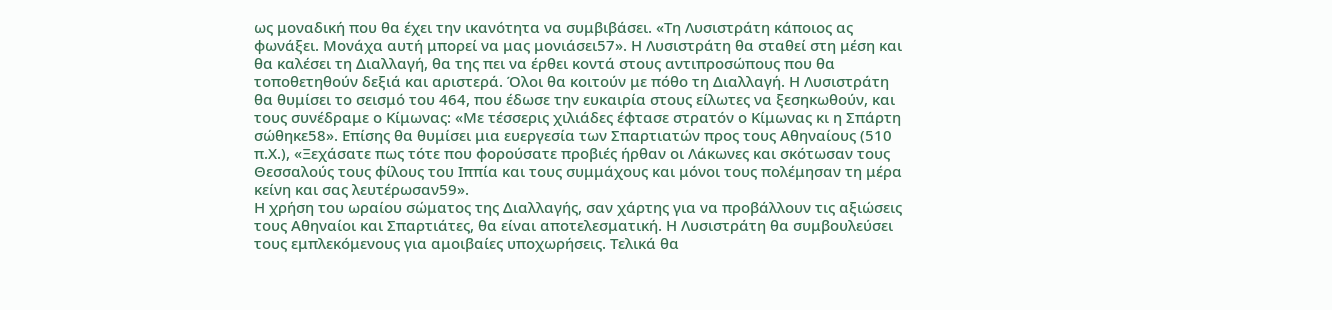ως μοναδική που θα έχει την ικανότητα να συμβιβάσει. «Τη Λυσιστράτη κάποιος ας φωνάξει. Μονάχα αυτή μπορεί να μας μονιάσει57». Η Λυσιστράτη θα σταθεί στη μέση και θα καλέσει τη Διαλλαγή, θα της πει να έρθει κοντά στους αντιπροσώπους που θα τοποθετηθούν δεξιά και αριστερά. Όλοι θα κοιτούν με πόθο τη Διαλλαγή. Η Λυσιστράτη θα θυμίσει το σεισμό του 464, που έδωσε την ευκαιρία στους είλωτες να ξεσηκωθούν, και τους συνέδραμε ο Κίμωνας: «Με τέσσερις χιλιάδες έφτασε στρατόν ο Κίμωνας κι η Σπάρτη σώθηκε58». Επίσης θα θυμίσει μια ευεργεσία των Σπαρτιατών προς τους Αθηναίους (510 π.Χ.), «Ξεχάσατε πως τότε που φορούσατε προβιές ήρθαν οι Λάκωνες και σκότωσαν τους Θεσσαλούς τους φίλους του Ιππία και τους συμμάχους και μόνοι τους πολέμησαν τη μέρα κείνη και σας λευτέρωσαν59».
Η χρήση του ωραίου σώματος της Διαλλαγής, σαν χάρτης για να προβάλλουν τις αξιώσεις τους Αθηναίοι και Σπαρτιάτες, θα είναι αποτελεσματική. Η Λυσιστράτη θα συμβουλεύσει τους εμπλεκόμενους για αμοιβαίες υποχωρήσεις. Τελικά θα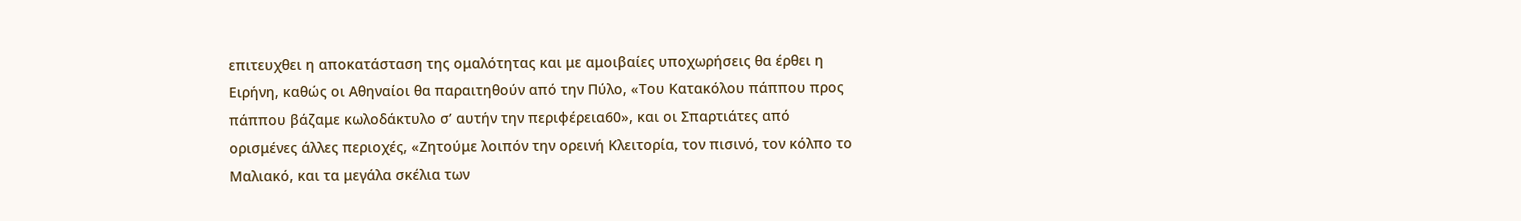επιτευχθει η αποκατάσταση της ομαλότητας και με αμοιβαίες υποχωρήσεις θα έρθει η Ειρήνη, καθώς οι Αθηναίοι θα παραιτηθούν από την Πύλο, «Του Κατακόλου πάππου προς πάππου βάζαμε κωλοδάκτυλο σ’ αυτήν την περιφέρεια60», και οι Σπαρτιάτες από ορισμένες άλλες περιοχές, «Ζητούμε λοιπόν την ορεινή Κλειτορία, τον πισινό, τον κόλπο το Μαλιακό, και τα μεγάλα σκέλια των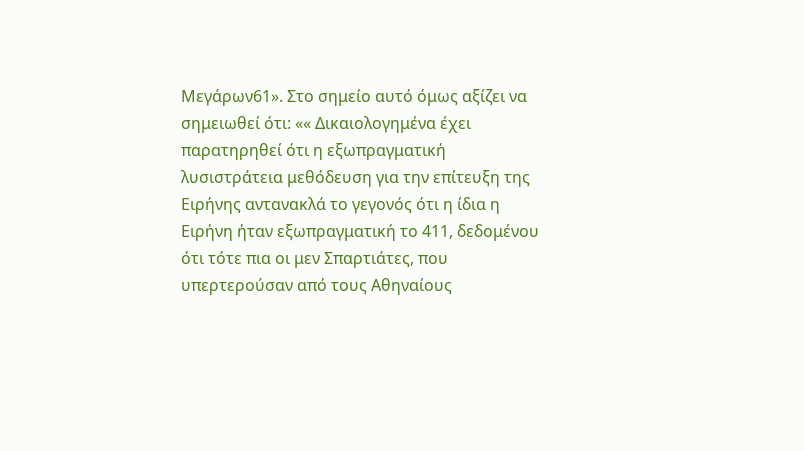Μεγάρων61». Στο σημείο αυτό όμως αξίζει να σημειωθεί ότι: «« Δικαιολογημένα έχει παρατηρηθεί ότι η εξωπραγματική λυσιστράτεια μεθόδευση για την επίτευξη της Ειρήνης αντανακλά το γεγονός ότι η ίδια η Ειρήνη ήταν εξωπραγματική το 411, δεδομένου ότι τότε πια οι μεν Σπαρτιάτες, που υπερτερούσαν από τους Αθηναίους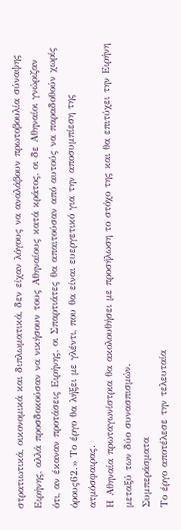στρατιωτικά, οικονομικά και διπλωματικά, δεν είχαν λόγους να αναλάβουν πρωτοβουλία σύναψης Ειρήνης, αλλά προσδοκούσαν να νικήσουν τους Αθηναίους κατά κράτος, οι δε Αθηναίοι γνώριζαν ότι, αν έκαναν προτάσεις Ειρήνης, οι Σπαρτιάτες θα απαιτούσαν από αυτούς να παραδοθούν χωρίς όρους62.» Το έργο θα λήξει με γλέντι, που θα είναι ευεργετικό για την αποσυμπίεση της ατμόσφαιρας.
Η Αθηναία πρωταγωνίστρια θα ακολουθήσει με προσήλωση το στόχο της και θα επιτύχει την Ειρήνη μεταξύ των δύο συνασπισμών.
Συμπεράσματα
Το έργο αποτέλεσε την τελευταία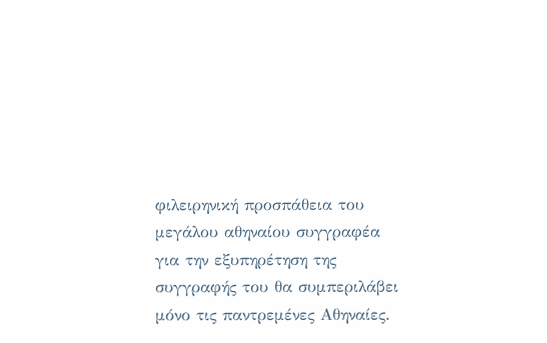φιλειρηνική προσπάθεια του μεγάλου αθηναίου συγγραφέα για την εξυπηρέτηση της συγγραφής του θα συμπεριλάβει μόνο τις παντρεμένες Αθηναίες.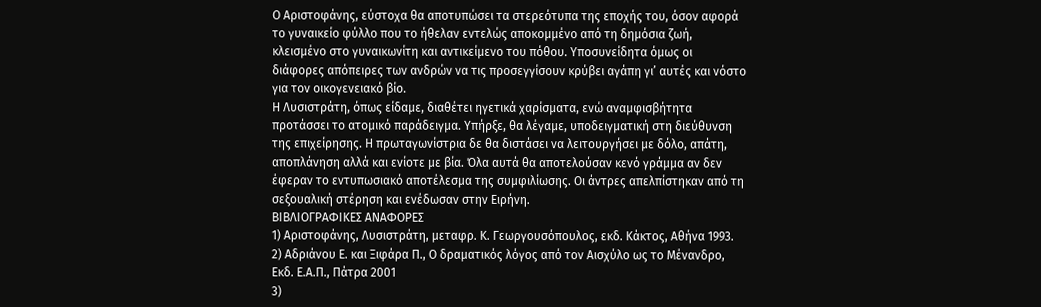Ο Αριστοφάνης, εύστοχα θα αποτυπώσει τα στερεότυπα της εποχής του, όσον αφορά το γυναικείο φύλλο που το ήθελαν εντελώς αποκομμένο από τη δημόσια ζωή, κλεισμένο στο γυναικωνίτη και αντικείμενο του πόθου. Υποσυνείδητα όμως οι διάφορες απόπειρες των ανδρών να τις προσεγγίσουν κρύβει αγάπη γι’ αυτές και νόστο για τον οικογενειακό βίο.
Η Λυσιστράτη, όπως είδαμε, διαθέτει ηγετικά χαρίσματα, ενώ αναμφισβήτητα προτάσσει το ατομικό παράδειγμα. Υπήρξε, θα λέγαμε, υποδειγματική στη διεύθυνση της επιχείρησης. Η πρωταγωνίστρια δε θα διστάσει να λειτουργήσει με δόλο, απάτη, αποπλάνηση αλλά και ενίοτε με βία. Όλα αυτά θα αποτελούσαν κενό γράμμα αν δεν έφεραν το εντυπωσιακό αποτέλεσμα της συμφιλίωσης. Οι άντρες απελπίστηκαν από τη σεξουαλική στέρηση και ενέδωσαν στην Ειρήνη.
ΒΙΒΛΙΟΓΡΑΦΙΚΕΣ ΑΝΑΦΟΡΕΣ
1) Αριστοφάνης, Λυσιστράτη, μεταφρ. Κ. Γεωργουσόπουλος, εκδ. Κάκτος, Αθήνα 1993.
2) Αδριάνου Ε. και Ξιφάρα Π., Ο δραματικός λόγος από τον Αισχύλο ως το Μένανδρο, Εκδ. Ε.Α.Π., Πάτρα 2001
3)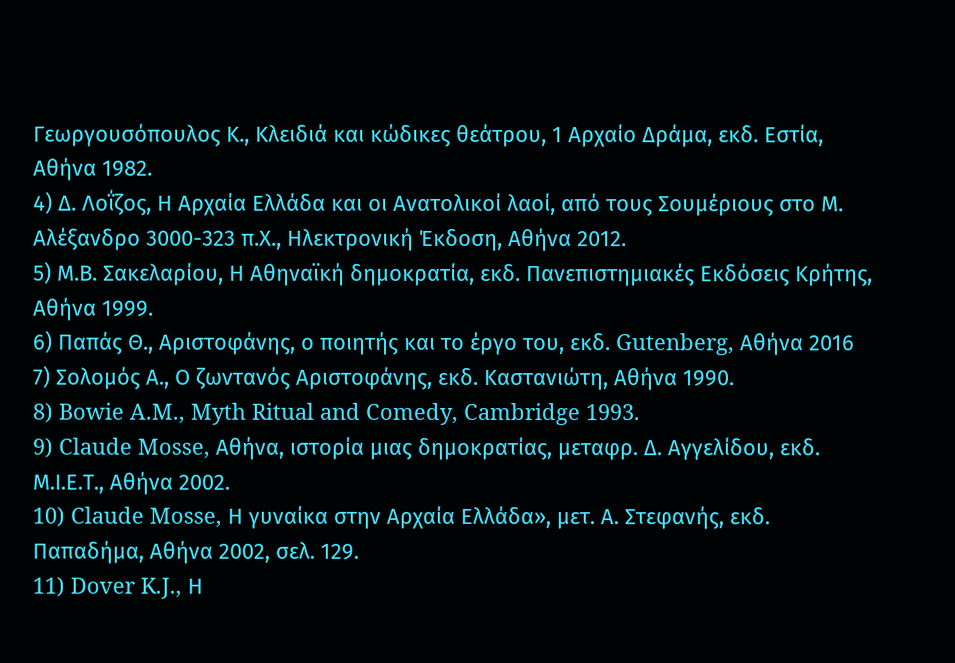Γεωργουσόπουλος Κ., Κλειδιά και κώδικες θεάτρου, 1 Αρχαίο Δράμα, εκδ. Εστία, Αθήνα 1982.
4) Δ. Λοΐζος, Η Αρχαία Ελλάδα και οι Ανατολικοί λαοί, από τους Σουμέριους στο Μ. Αλέξανδρο 3000-323 π.Χ., Ηλεκτρονική Έκδοση, Αθήνα 2012.
5) Μ.Β. Σακελαρίου, Η Αθηναϊκή δημοκρατία, εκδ. Πανεπιστημιακές Εκδόσεις Κρήτης, Αθήνα 1999.
6) Παπάς Θ., Αριστοφάνης, ο ποιητής και το έργο του, εκδ. Gutenberg, Αθήνα 2016
7) Σολομός Α., Ο ζωντανός Αριστοφάνης, εκδ. Καστανιώτη, Αθήνα 1990.
8) Bowie A.M., Myth Ritual and Comedy, Cambridge 1993.
9) Claude Mosse, Αθήνα, ιστορία μιας δημοκρατίας, μεταφρ. Δ. Αγγελίδου, εκδ. Μ.Ι.Ε.Τ., Αθήνα 2002.
10) Claude Mosse, Η γυναίκα στην Αρχαία Ελλάδα», μετ. Α. Στεφανής, εκδ. Παπαδήμα, Αθήνα 2002, σελ. 129.
11) Dover K.J., Η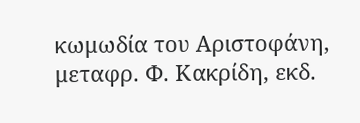κωμωδία του Αριστοφάνη, μεταφρ. Φ. Κακρίδη, εκδ.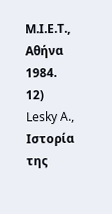Μ.Ι.Ε.Τ., Αθήνα 1984.
12) Lesky A., Ιστορία της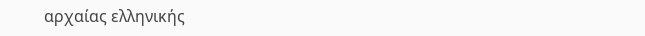αρχαίας ελληνικής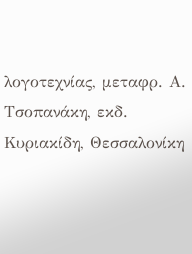λογοτεχνίας, μεταφρ. Α. Τσοπανάκη, εκδ. Κυριακίδη, Θεσσαλονίκη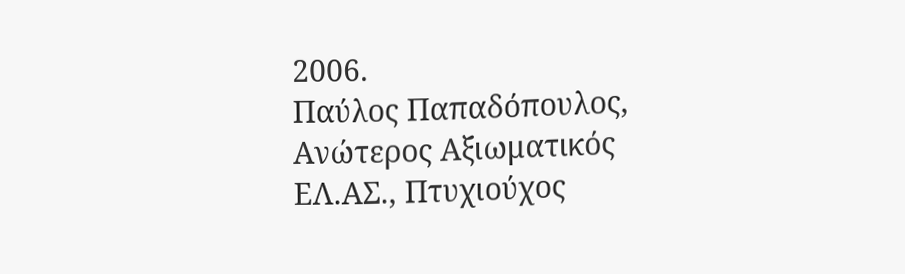2006.
Παύλος Παπαδόπουλος, Ανώτερος Αξιωματικός ΕΛ.ΑΣ., Πτυχιούχος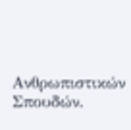Ανθρωπιστικών Σπουδών.